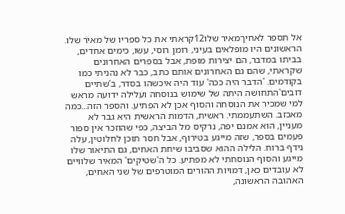אל תספר לאחיךמאיר שלו12קראתי את כל ספריו של מאיר שלו. הראשונים היו מופלאים בעיני, רומן רוסי, עשו, כימים אחדים, בביתו במדבר, הם יצירות מופת, אבל בספרים האחרונים שקראתי, שהם גם האחרונים אותם כתב, כבר לא נהניתי כמו בקודמים. 'הדבר היה ככה' עוד היה איכשהו בסדר, ב'שתיים דובים'התחושה היתה של שימוש בנוסחה ועלילה ידועה מראש למי שמכיר את הנוסחה והסוף אכן לא הפתיע. והספר הזה...כמה מאכזב. השתעממתי. ראשית, הדמות הראשית היא גבר לא מעניין, הוא אמנם יפה, נרקיס מל הביצה, כפי שהוזכר אין ספור פעמים בספר, שזה מייגע בטירוף, אבל חסר תוכן לחלוטין, עלה נידף ברוח. הלילה ההוא שסביבו שיחת האחים, גם התיאור שלו מייגע והסוף הנוסחתי לא מפתיע. כל ה'שטיקים' המאיר שלוויים לא עובדים כאן, דמויות ההורים המוטרפים של שני האחים, האהובה הראשונה,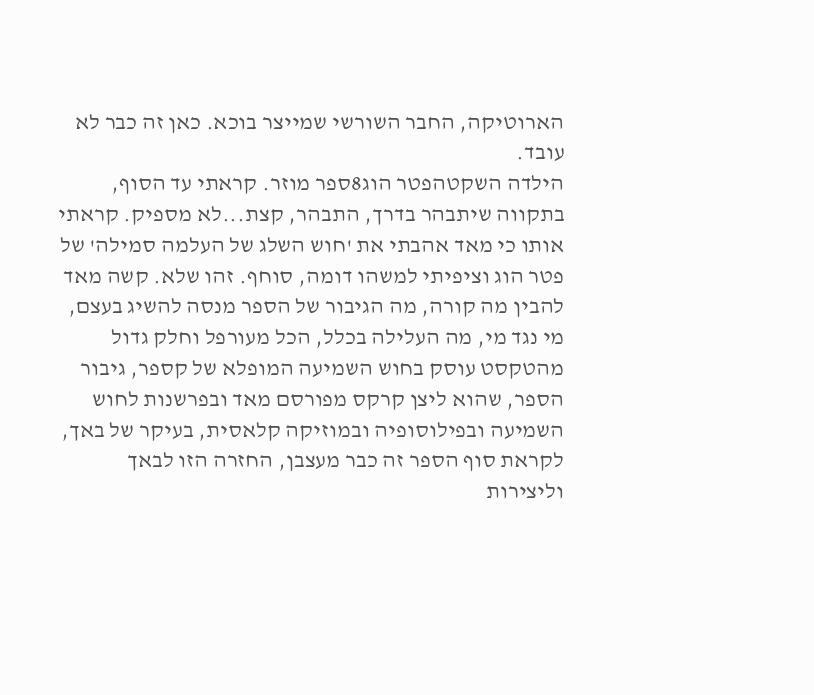הארוטיקה, החבר השורשי שמייצר בוכא. כאן זה כבר לא עובד.
הילדה השקטהפטר הוג8ספר מוזר. קראתי עד הסוף, בתקווה שיתבהר בדרך, התבהר, קצת...לא מספיק. קראתי אותו כי מאד אהבתי את 'חוש השלג של העלמה סמילה' של פטר הוג וציפיתי למשהו דומה, סוחף. זהו שלא. קשה מאד להבין מה קורה, מה הגיבור של הספר מנסה להשיג בעצם, מי נגד מי, מה העלילה בכלל, הכל מעורפל וחלק גדול מהטקסט עוסק בחוש השמיעה המופלא של קספר, גיבור הספר, שהוא ליצן קרקס מפורסם מאד ובפרשנות לחוש השמיעה ובפילוסופיה ובמוזיקה קלאסית, בעיקר של באך, לקראת סוף הספר זה כבר מעצבן, החזרה הזו לבאך וליצירות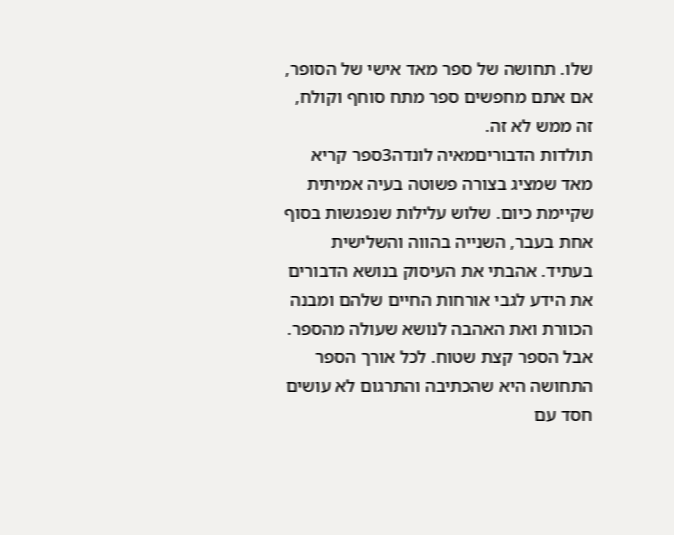שלו. תחושה של ספר מאד אישי של הסופר, אם אתם מחפשים ספר מתח סוחף וקולח, זה ממש לא זה.
תולדות הדבוריםמאיה לונדה3ספר קריא מאד שמציג בצורה פשוטה בעיה אמיתית שקיימת כיום. שלוש עלילות שנפגשות בסוף אחת בעבר, השנייה בהווה והשלישית בעתיד. אהבתי את העיסוק בנושא הדבורים את הידע לגבי אורחות החיים שלהם ומבנה הכוורת ואת האהבה לנושא שעולה מהספר. אבל הספר קצת שטוח. לכל אורך הספר התחושה היא שהכתיבה והתרגום לא עושים חסד עם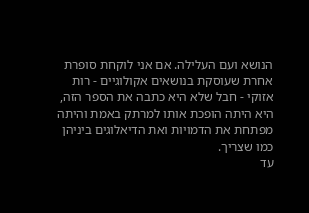הנושא ועם העלילה. אם אני לוקחת סופרת אחרת שעוסקת בנושאים אקולוגיים - רות אזוקי - חבל שלא היא כתבה את הספר הזה, היא היתה הופכת אותו למרתק באמת והיתה מפתחת את הדמויות ואת הדיאלוגים ביניהן כמו שצריך.
עד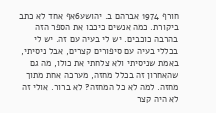חורף 1974 אברהם ב. יהושע6אף אחד לא כתב ביקורת. כמה אנשים כיכבו את הספר הזה בהרבה כוכבים. יש לי בעיה עם זה. יש לי בכללי בעיה עם סיפורים קצרים, אבל ניסיתי, באמת שניסיתי ולא צלחתי את כולו, מה גם שהאחרון זה בכלל מחזה, מערכה אחת מתוך מחזה. למה לא כל המחזה? לא ברור. אולי זה לא היה קצר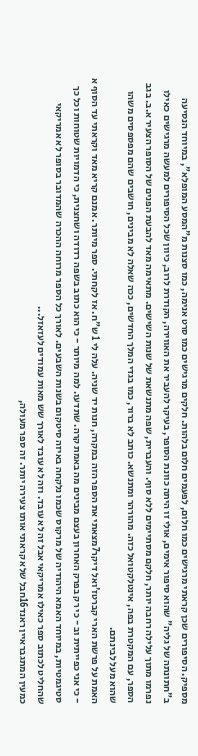מספיק. הסיפורים שכן קראתי מרגישים כמו חלום, לפעמים חלום בלהות. חלקים מרגישים כמו סרט אנימה, כמו סצנות מ"המסע המופלא", במיוחד הנסיעה ב"חתונתה של גליה" שהוא סיפור אימים, אולי זו היתה כוונת הסופר, בעיקר להעביר את האווירה, הקודרת לרוב, כיוון שכל הסיפורים למעשה מרגישים כאילו נפרמו מתוך עלילה רחבה יותר, חלקם מסתיימים ללא סוף. והעברית, שפה מתנשאת של שנות השישים. מתאימה מאד להבעת הפנים של הסופר הצעיר א.ב. בגב הספר, עם המקטרת בפה, אינטלקטואל כזה. מהורהר ומתנשא. כותב לא ברור, כמו בגדי המלך החדשים, ככה שאלה לא מבינים, חושבים שהם מפספסים משהו שהוא מעל לבינתם.
האמת על פרשת הארי קברטז'ואל דיקר7מצאתי את הספר הזה במקרה, חנות יד שניה. עלה לי 1 ש"ח. אז לקחתי. ספר מיותר. אמנם קריא מאד וקראתי עד הסוף א - כי אני כפייתית וב - כי רק בפרק האחרון בעצם מבינים מה באמת קרה. שתדעו. למה מיותר - כי הוא כתוב בשפה רדודה ושחצנית, כי הדמויות שטוחות וכל כך סטיגמטיות, במיוחד האמא היהודיה של מרקוס שכמו נלקחה באיזה סיטקום בשנות השבעים. לאורך כל הספר מרוחה ההכרה שהמדובר בסופר לא אמריקאי שהחליט לכתוב ספר כאילו אמריקאי אבל זה לא עובד. וזה לא עובד לאורך שש מאות עמודים לעזאזל...
כמעין המתגבראיין ראנד16חבל שלא קראתי אותו צעירה יותר. זה ספר מעולה,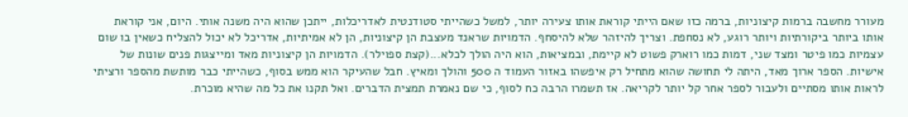מעורר מחשבה ברמות קיצוניות, ברמה כזו שאם הייתי קוראת אותו צעירה יותר, למשל כשהייתי סטודנטית לאדריכלות, ייתכן שהוא היה משנה אותי. היום, אני קוראת אותו ביותר ביקורתיות ויותר רוגע, לא נסחפת. וצריך להיזהר שלא להיסחף. הדמויות שראנד מעצבת הן קיצוניות, הן לא אמיתיות, אדריכל לא יכול להצליח כשאין בו שום עצמיות כמו פיטר ומצד שני, דמות כמו רוארק פשוט לא קיימת, ובמציאות, הוא היה הולך לכלא...(קצת ספוילר). הדמויות הן קיצוניות מאד ומייצגות פנים שונות של אישיות. הספר ארוך מאד, היתה לי תחושה שהוא מתחיל רק איפשהו באזור העמוד ה 500 והולך ומאיץ. חבל שהעיקר הוא ממש בסוף, כשהייתי כבר מותשת מהספר ורציתי לראות אותו מסתיים ולעבור לספר אחר קל יותר לקריאה. אז תשמרו הרבה כח לסוף, כי שם נאמרת תמצית הדברים. ואל תקנו את כל מה שהיא מוכרת.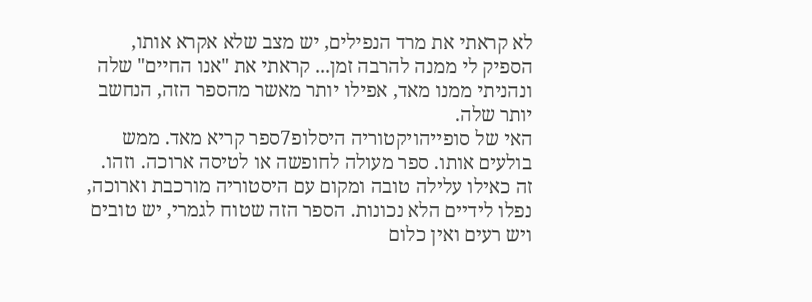לא קראתי את מרד הנפילים, יש מצב שלא אקרא אותו, הספיק לי ממנה להרבה זמן... קראתי את "אנו החיים" שלה ונהניתי ממנו מאד, אפילו יותר מאשר מהספר הזה, הנחשב יותר שלה.
האי של סופייהויקטוריה היסלופ7ספר קריא מאד. ממש בולעים אותו. ספר מעולה לחופשה או לטיסה ארוכה. וזהו. זה כאילו עלילה טובה ומקום עם היסטוריה מורכבת וארוכה, נפלו לידיים הלא נכונות. הספר הזה שטוח לגמרי, יש טובים ויש רעים ואין כלום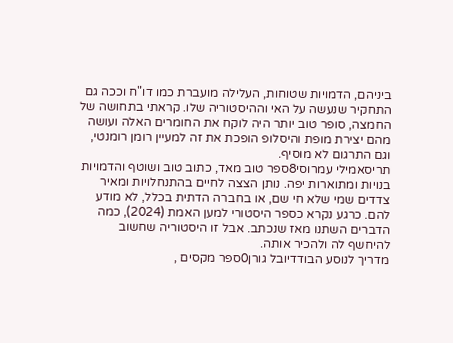ביניהם, הדמויות שטוחות, העלילה מועברת כמו דו"ח וככה גם התחקיר שנעשה על האי וההיסטוריה שלו. קראתי בתחושה של החמצה, סופר טוב יותר היה לוקח את החומרים האלה ועושה מהם יצירת מופת והיסלופ הופכת את זה למעיין רומן רומנטי, וגם התרגום לא מוסיף.
תריסאמילי עמרוסי8ספר טוב מאד, כתוב טוב ושוטף והדמויות בנויות ומתוארות יפה. נותן הצצה לחיים בהתנחלויות ומאיר צדדים שמי שלא חי שם, או בחברה הדתית בכלל, לא מודע להם. כרגע נקרא כספר היסטורי למען האמת (2024), כמה הדברים השתנו מאז שנכתב. אבל זו היסטוריה שחשוב להיחשף לה ולהכיר אותה.
מדריך לנוסע הבודדיובל גורן0ספר מקסים ,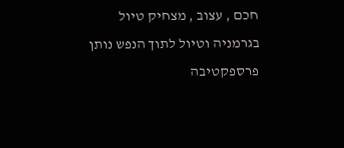חכם , עצוב , מצחיק טיול בגרמניה וטיול לתוך הנפש נותן פרספקטיבה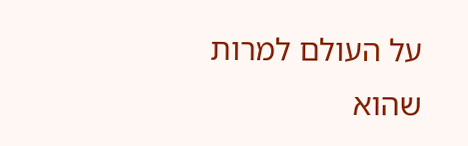על העולם למרות שהוא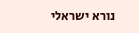נורא ישראלי